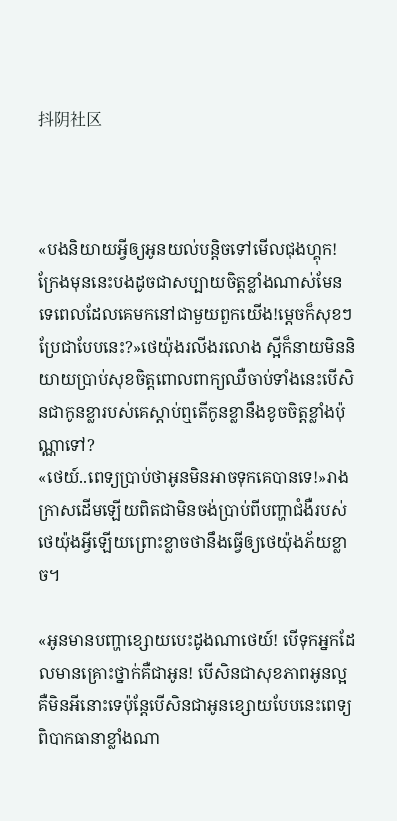抖阴社区



«បងនិយាយអ្វីឲ្យអូនយល់បន្តិចទៅមើលជុងហ្គុក!ក្រែងមុននេះបងដូចជាសប្បាយចិត្តខ្លាំងណាស់មែនទេពេលដែលគេមកនៅជាមួយពួកយើង!ម្ដេចក៏សុខៗប្រែជាបែបនេះ?»ថេយ៉ុងរលីងរលោង ស្អីក៏នាយមិននិយាយប្រាប់សុខចិត្តពោលពាក្យឈឺចាប់ទាំងនេះបើសិនជាកូនខ្លារបស់គេស្ដាប់ឮតើកូនខ្លានឹងខូចចិត្តខ្លាំងប៉ុណ្ណាទៅ?
«ថេយ៍..ពេទ្យប្រាប់ថាអូនមិនអាចទុកគេបានទេ!»រាងក្រាសដើមឡើយពិតជាមិនចង់ប្រាប់ពីបញ្ហាជំងឺរបស់ថេយ៉ុងអ្វីឡើយព្រោះខ្លាចថានឹងធ្វើឲ្យថេយ៉ុងភ័យខ្លាច។

«អូនមានបញ្ហាខ្សោយបេះដូងណាថេយ៍! បើទុកអ្នកដែលមានគ្រោះថ្នាក់គឺជាអូន! បើសិនជាសុខភាពអូនល្អគឺមិនអីនោះទេប៉ុន្តែបើសិនជាអូនខ្សោយបែបនេះពេទ្យពិបាកធានាខ្លាំងណា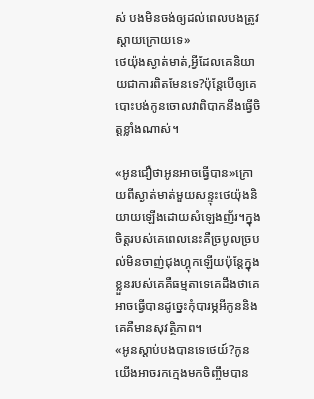ស់ បងមិនចង់ឲ្យដល់ពេលបងត្រូវស្ដាយក្រោយទេ»
ថេយ៉ុងស្ងាត់មាត់,អ្វីដែលគេនិយាយជាការពិតមែនទេ?ប៉ុន្តែបើឲ្យគេបោះបង់កូនចោលវាពិបាកនឹងធ្វើចិត្តខ្លាំងណាស់។

«អូនជឿថាអូនអាចធ្វើបាន»ក្រោយពីស្ងាត់មាត់មួយសន្ទុះថេយ៉ុងនិយាយឡើងដោយសំឡេងញ័រ។ក្នុងចិត្តរបស់គេពេលនេះគឺច្របូលច្របល់មិនចាញ់ជុងហ្គុកឡើយប៉ុន្តែក្នុងខ្លួនរបស់គេគឺធម្មតាទេគេដឹងថាគេអាចធ្វើបានដូច្នេះកុំបារម្ភអីកូននិងគេគឺមានសុវត្ថិភាព។
«អូនស្ដាប់បងបានទេថេយ៍?កូនយើងអាចរកក្មេងមកចិញ្ចឹមបាន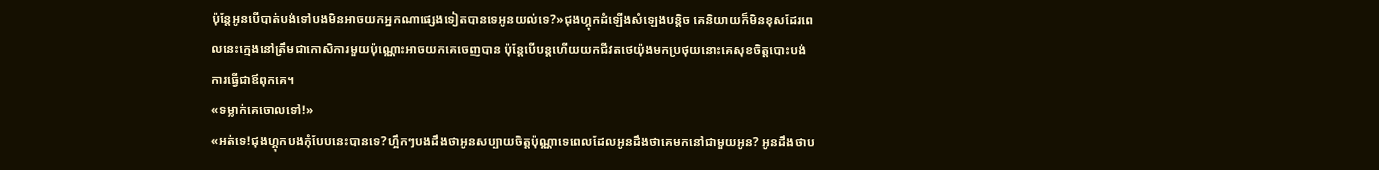ប៉ុន្តែអូនបើបាត់បង់ទៅបងមិនអាចយកអ្នកណាផ្សេងទៀតបានទេអូនយល់ទេ?»ជុងហ្គុកដំឡើងសំឡេងបន្តិច គេនិយាយក៏មិនខុសដែរពេលនេះក្មេងនៅត្រឹមជាកោសិការមួយប៉ុណ្ណោះអាចយកគេចេញបាន ប៉ុន្តែបើបន្តហើយយកជីវតថេយ៉ុងមកប្រថុយនោះគេសុខចិត្តបោះបង់ការធ្វើជាឪពុកគេ។
«ទម្លាក់គេចោលទៅ!»
«អត់ទេ!ជុងហ្គុកបងកុំបែបនេះបានទេ?ហ្អឹកៗបងដឹងថាអូនសប្បាយចិត្តប៉ុណ្ណាទេពេលដែលអូនដឹងថាគេមកនៅជាមួយអូន? អូនដឹងថាប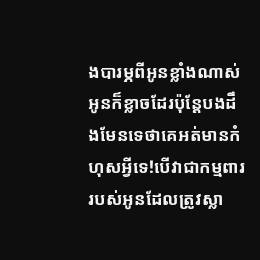ងបារម្ភពីអូនខ្លាំងណាស់អូនក៏ខ្លាចដែរប៉ុន្តែបងដឹងមែនទេថាគេអត់មានកំហុសអ្វីទេ!បើវាជាកម្មពាររបស់អូនដែលត្រូវស្លា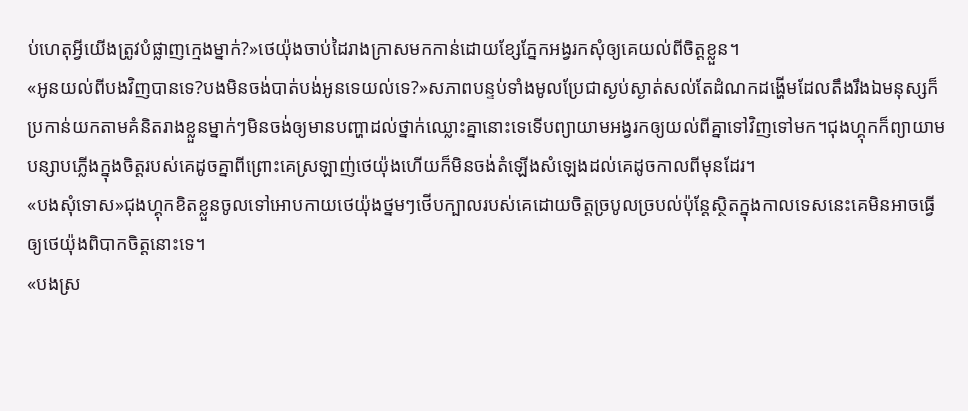ប់ហេតុអ្វីយើងត្រូវបំផ្លាញក្មេងម្នាក់?»ថេយ៉ុងចាប់ដៃរាងក្រាសមកកាន់ដោយខ្សែភ្នែកអង្វរកសុំឲ្យគេយល់ពីចិត្តខ្លួន។
«អូនយល់ពីបងវិញបានទេ?បងមិនចង់បាត់បង់អូនទេយល់ទេ?»សភាពបន្ទប់ទាំងមូលប្រែជាស្ងប់ស្ងាត់សល់តែដំណកដង្ហើមដែលតឹងរឹងឯមនុស្សក៏ប្រកាន់យកតាមគំនិតរាងខ្លួនម្នាក់ៗមិនចង់ឲ្យមានបញ្ហាដល់ថ្នាក់ឈ្លោះគ្នានោះទេទើបព្យាយាមអង្វរកឲ្យយល់ពីគ្នាទៅវិញទៅមក។ជុងហ្គុកក៏ព្យាយាមបន្សាបភ្លើងក្នុងចិត្តរបស់គេដូចគ្នាពីព្រោះគេស្រឡាញ់ថេយ៉ុងហើយក៏មិនចង់តំឡើងសំឡេងដល់គេដូចកាលពីមុនដែរ។
«បងសុំទោស»ជុងហ្គុកខិតខ្លួនចូលទៅអោបកាយថេយ៉ុងថ្នមៗថើបក្បាលរបស់គេដោយចិត្តច្របូលច្របល់ប៉ុន្តែស្ថិតក្នុងកាលទេសនេះគេមិនអាចធ្វើឲ្យថេយ៉ុងពិបាកចិត្តនោះទេ។
«បងស្រ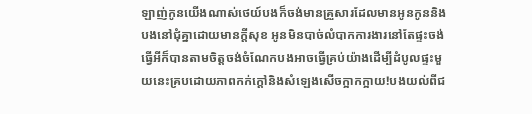ឡាញ់កូនយើងណាស់ថេយ៍បងក៏ចង់មានគ្រួសារដែលមានអូនកូននិងបងនៅជុំគ្នាដោយមានក្ដីសុខ អូនមិនបាច់លំបាកការងារនៅតែផ្ទះចង់ធ្វើអីក៏បានតាមចិត្តចង់ចំណែកបងអាចធ្វើគ្រប់យ៉ាងដើម្បីដំបូលផ្ទះមួយនេះគ្របដោយភាពកក់ក្ដៅនិងសំឡេងសើចក្អាកក្អាយ!បងយល់ពីជ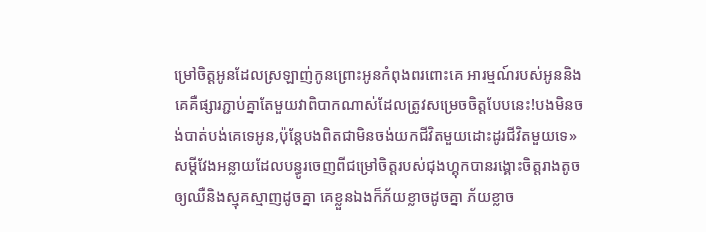ម្រៅចិត្តអូនដែលស្រឡាញ់កូនព្រោះអូនកំពុងពរពោះគេ អារម្មណ៍របស់អូននិងគេគឺផ្សារភ្ជាប់គ្នាតែមួយវាពិបាកណាស់ដែលត្រូវសម្រេចចិត្តបែបនេះ!បងមិនចង់បាត់បង់គេទេអូន,ប៉ុន្តែបងពិតជាមិនចង់យកជីវិតមួយដោះដូរជីវិតមួយទេ»
សម្ដីវែងអន្លាយដែលបន្ធូរចេញពីជម្រៅចិត្តរបស់ជុងហ្គុកបានរង្គោះចិត្តរាងតូចឲ្យឈឺនិងស្មុគស្មាញដូចគ្នា គេខ្លួនឯងក៏ភ័យខ្លាចដូចគ្នា ភ័យខ្លាច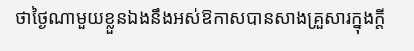ថាថ្ងៃណាមួយខ្លួនឯងនឹងអស់ឱកាសបានសាងគ្រួសារក្នុងក្ដី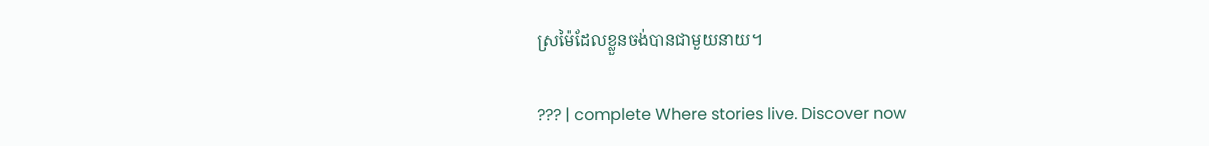ស្រម៉ៃដែលខ្លួនចង់បានជាមួយនាយ។

??? | complete Where stories live. Discover now